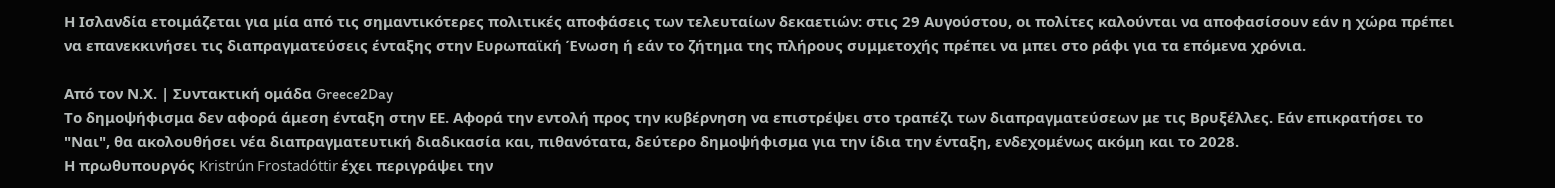Η Ισλανδία ετοιμάζεται για μία από τις σημαντικότερες πολιτικές αποφάσεις των τελευταίων δεκαετιών: στις 29 Αυγούστου, οι πολίτες καλούνται να αποφασίσουν εάν η χώρα πρέπει να επανεκκινήσει τις διαπραγματεύσεις ένταξης στην Ευρωπαϊκή Ένωση ή εάν το ζήτημα της πλήρους συμμετοχής πρέπει να μπει στο ράφι για τα επόμενα χρόνια.

Από τον Ν.Χ. | Συντακτική ομάδα Greece2Day
Το δημοψήφισμα δεν αφορά άμεση ένταξη στην ΕΕ. Αφορά την εντολή προς την κυβέρνηση να επιστρέψει στο τραπέζι των διαπραγματεύσεων με τις Βρυξέλλες. Εάν επικρατήσει το "Ναι", θα ακολουθήσει νέα διαπραγματευτική διαδικασία και, πιθανότατα, δεύτερο δημοψήφισμα για την ίδια την ένταξη, ενδεχομένως ακόμη και το 2028.
Η πρωθυπουργός Kristrún Frostadóttir έχει περιγράψει την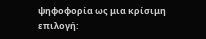ψηφοφορία ως μια κρίσιμη επιλογή: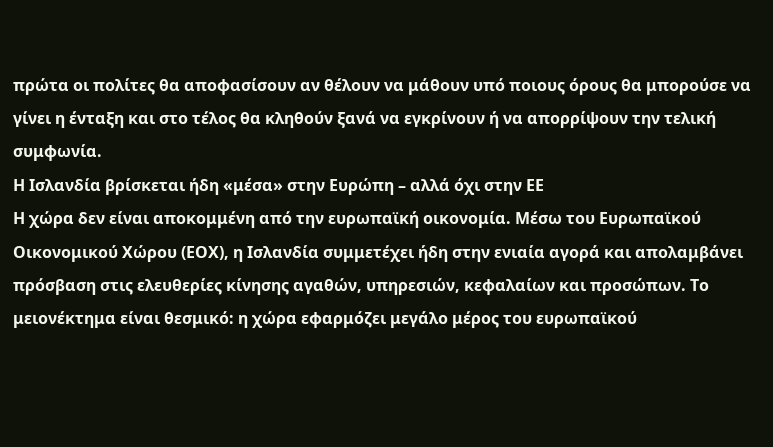πρώτα οι πολίτες θα αποφασίσουν αν θέλουν να μάθουν υπό ποιους όρους θα μπορούσε να γίνει η ένταξη και στο τέλος θα κληθούν ξανά να εγκρίνουν ή να απορρίψουν την τελική συμφωνία.
Η Ισλανδία βρίσκεται ήδη «μέσα» στην Ευρώπη – αλλά όχι στην ΕΕ
Η χώρα δεν είναι αποκομμένη από την ευρωπαϊκή οικονομία. Μέσω του Ευρωπαϊκού Οικονομικού Χώρου (ΕΟΧ), η Ισλανδία συμμετέχει ήδη στην ενιαία αγορά και απολαμβάνει πρόσβαση στις ελευθερίες κίνησης αγαθών, υπηρεσιών, κεφαλαίων και προσώπων. Το μειονέκτημα είναι θεσμικό: η χώρα εφαρμόζει μεγάλο μέρος του ευρωπαϊκού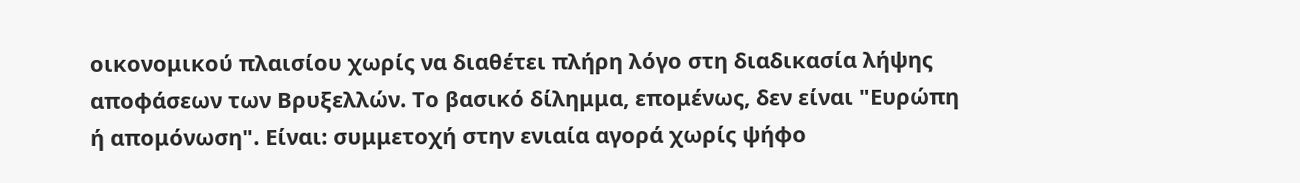οικονομικού πλαισίου χωρίς να διαθέτει πλήρη λόγο στη διαδικασία λήψης αποφάσεων των Βρυξελλών. Το βασικό δίλημμα, επομένως, δεν είναι "Ευρώπη ή απομόνωση". Είναι: συμμετοχή στην ενιαία αγορά χωρίς ψήφο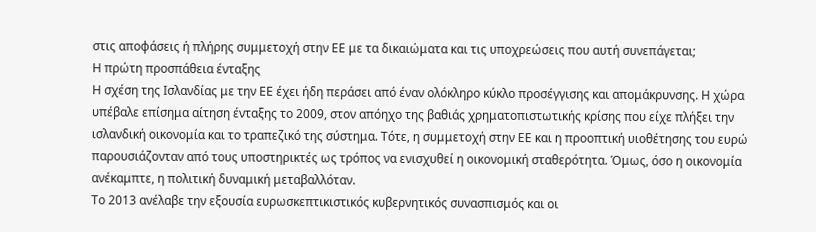στις αποφάσεις ή πλήρης συμμετοχή στην ΕΕ με τα δικαιώματα και τις υποχρεώσεις που αυτή συνεπάγεται;
Η πρώτη προσπάθεια ένταξης
Η σχέση της Ισλανδίας με την ΕΕ έχει ήδη περάσει από έναν ολόκληρο κύκλο προσέγγισης και απομάκρυνσης. Η χώρα υπέβαλε επίσημα αίτηση ένταξης το 2009, στον απόηχο της βαθιάς χρηματοπιστωτικής κρίσης που είχε πλήξει την ισλανδική οικονομία και το τραπεζικό της σύστημα. Τότε, η συμμετοχή στην ΕΕ και η προοπτική υιοθέτησης του ευρώ παρουσιάζονταν από τους υποστηρικτές ως τρόπος να ενισχυθεί η οικονομική σταθερότητα. Όμως, όσο η οικονομία ανέκαμπτε, η πολιτική δυναμική μεταβαλλόταν.
Το 2013 ανέλαβε την εξουσία ευρωσκεπτικιστικός κυβερνητικός συνασπισμός και οι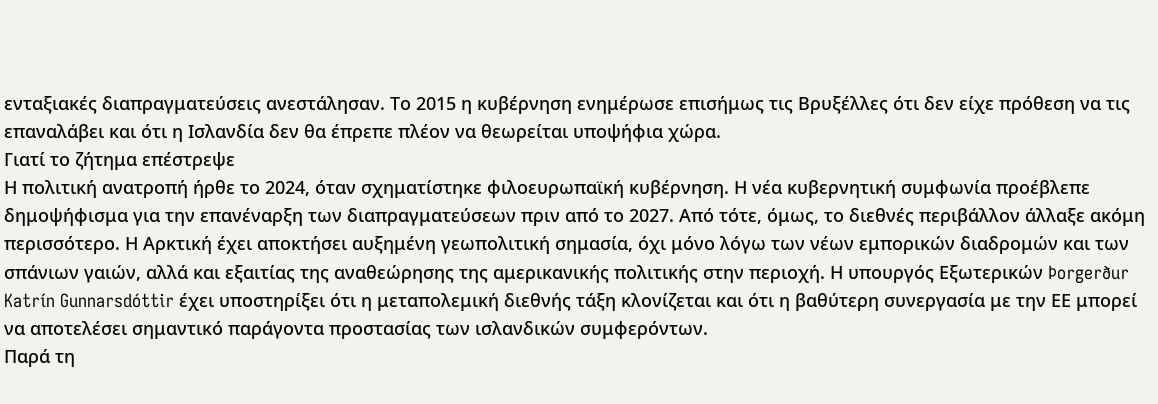ενταξιακές διαπραγματεύσεις ανεστάλησαν. Το 2015 η κυβέρνηση ενημέρωσε επισήμως τις Βρυξέλλες ότι δεν είχε πρόθεση να τις επαναλάβει και ότι η Ισλανδία δεν θα έπρεπε πλέον να θεωρείται υποψήφια χώρα.
Γιατί το ζήτημα επέστρεψε
Η πολιτική ανατροπή ήρθε το 2024, όταν σχηματίστηκε φιλοευρωπαϊκή κυβέρνηση. Η νέα κυβερνητική συμφωνία προέβλεπε δημοψήφισμα για την επανέναρξη των διαπραγματεύσεων πριν από το 2027. Από τότε, όμως, το διεθνές περιβάλλον άλλαξε ακόμη περισσότερο. Η Αρκτική έχει αποκτήσει αυξημένη γεωπολιτική σημασία, όχι μόνο λόγω των νέων εμπορικών διαδρομών και των σπάνιων γαιών, αλλά και εξαιτίας της αναθεώρησης της αμερικανικής πολιτικής στην περιοχή. Η υπουργός Εξωτερικών Þorgerður Katrín Gunnarsdóttir έχει υποστηρίξει ότι η μεταπολεμική διεθνής τάξη κλονίζεται και ότι η βαθύτερη συνεργασία με την ΕΕ μπορεί να αποτελέσει σημαντικό παράγοντα προστασίας των ισλανδικών συμφερόντων.
Παρά τη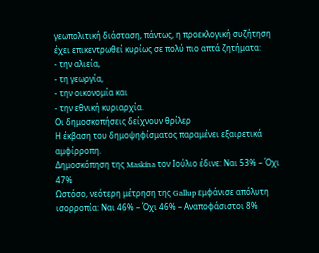γεωπολιτική διάσταση, πάντως, η προεκλογική συζήτηση έχει επικεντρωθεί κυρίως σε πολύ πιο απτά ζητήματα:
- την αλιεία,
- τη γεωργία,
- την οικονομία και
- την εθνική κυριαρχία.
Οι δημοσκοπήσεις δείχνουν θρίλερ
Η έκβαση του δημοψηφίσματος παραμένει εξαιρετικά αμφίρροπη.
Δημοσκόπηση της Maskína τον Ιούλιο έδινε: Ναι 53% – Όχι 47%
Ωστόσο, νεότερη μέτρηση της Gallup εμφάνισε απόλυτη ισορροπία: Ναι 46% – Όχι 46% – Αναποφάσιστοι 8%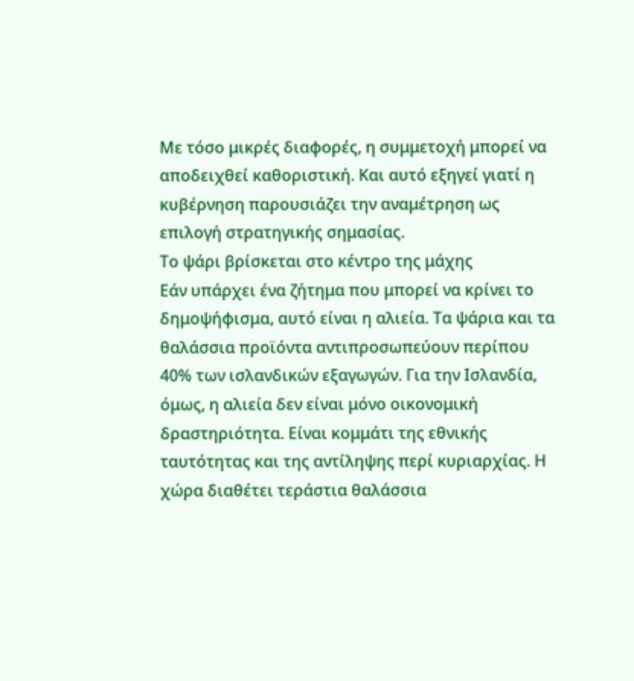Με τόσο μικρές διαφορές, η συμμετοχή μπορεί να αποδειχθεί καθοριστική. Και αυτό εξηγεί γιατί η κυβέρνηση παρουσιάζει την αναμέτρηση ως επιλογή στρατηγικής σημασίας.
Το ψάρι βρίσκεται στο κέντρο της μάχης
Εάν υπάρχει ένα ζήτημα που μπορεί να κρίνει το δημοψήφισμα, αυτό είναι η αλιεία. Τα ψάρια και τα θαλάσσια προϊόντα αντιπροσωπεύουν περίπου 40% των ισλανδικών εξαγωγών. Για την Ισλανδία, όμως, η αλιεία δεν είναι μόνο οικονομική δραστηριότητα. Είναι κομμάτι της εθνικής ταυτότητας και της αντίληψης περί κυριαρχίας. Η χώρα διαθέτει τεράστια θαλάσσια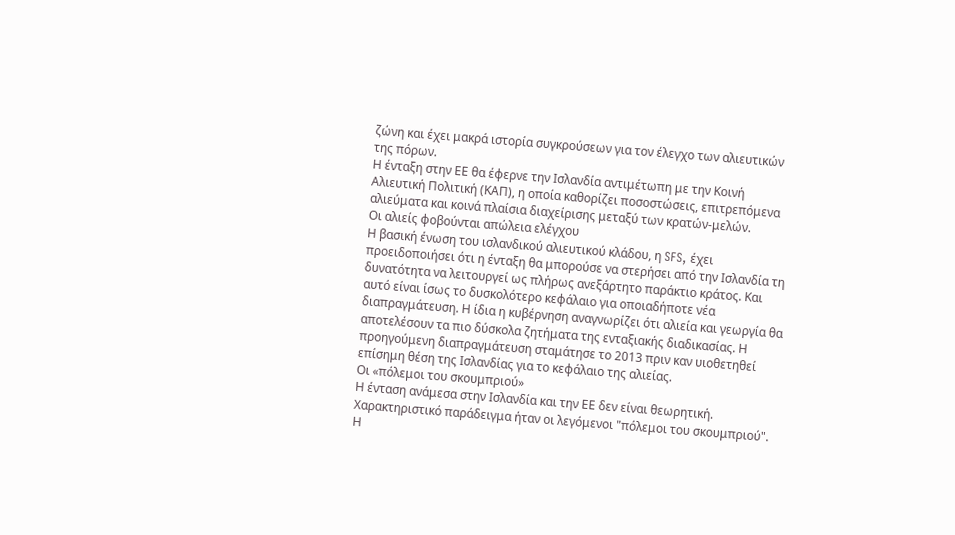ζώνη και έχει μακρά ιστορία συγκρούσεων για τον έλεγχο των αλιευτικών της πόρων.
Η ένταξη στην ΕΕ θα έφερνε την Ισλανδία αντιμέτωπη με την Κοινή Αλιευτική Πολιτική (ΚΑΠ), η οποία καθορίζει ποσοστώσεις, επιτρεπόμενα αλιεύματα και κοινά πλαίσια διαχείρισης μεταξύ των κρατών-μελών.
Οι αλιείς φοβούνται απώλεια ελέγχου
Η βασική ένωση του ισλανδικού αλιευτικού κλάδου, η SFS, έχει προειδοποιήσει ότι η ένταξη θα μπορούσε να στερήσει από την Ισλανδία τη δυνατότητα να λειτουργεί ως πλήρως ανεξάρτητο παράκτιο κράτος. Και αυτό είναι ίσως το δυσκολότερο κεφάλαιο για οποιαδήποτε νέα διαπραγμάτευση. Η ίδια η κυβέρνηση αναγνωρίζει ότι αλιεία και γεωργία θα αποτελέσουν τα πιο δύσκολα ζητήματα της ενταξιακής διαδικασίας. Η προηγούμενη διαπραγμάτευση σταμάτησε το 2013 πριν καν υιοθετηθεί επίσημη θέση της Ισλανδίας για το κεφάλαιο της αλιείας.
Οι «πόλεμοι του σκουμπριού»
Η ένταση ανάμεσα στην Ισλανδία και την ΕΕ δεν είναι θεωρητική. Χαρακτηριστικό παράδειγμα ήταν οι λεγόμενοι "πόλεμοι του σκουμπριού". Η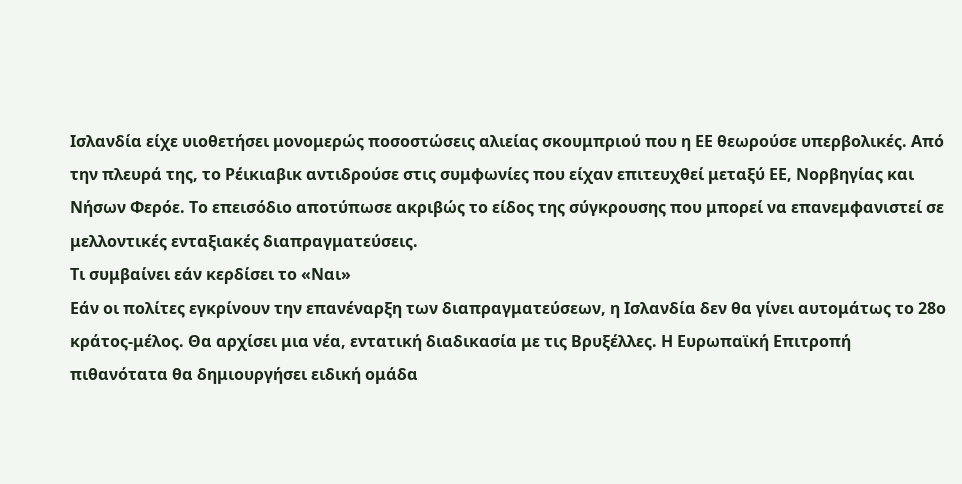Ισλανδία είχε υιοθετήσει μονομερώς ποσοστώσεις αλιείας σκουμπριού που η ΕΕ θεωρούσε υπερβολικές. Από την πλευρά της, το Ρέικιαβικ αντιδρούσε στις συμφωνίες που είχαν επιτευχθεί μεταξύ ΕΕ, Νορβηγίας και Νήσων Φερόε. Το επεισόδιο αποτύπωσε ακριβώς το είδος της σύγκρουσης που μπορεί να επανεμφανιστεί σε μελλοντικές ενταξιακές διαπραγματεύσεις.
Τι συμβαίνει εάν κερδίσει το «Ναι»
Εάν οι πολίτες εγκρίνουν την επανέναρξη των διαπραγματεύσεων, η Ισλανδία δεν θα γίνει αυτομάτως το 28ο κράτος-μέλος. Θα αρχίσει μια νέα, εντατική διαδικασία με τις Βρυξέλλες. Η Ευρωπαϊκή Επιτροπή πιθανότατα θα δημιουργήσει ειδική ομάδα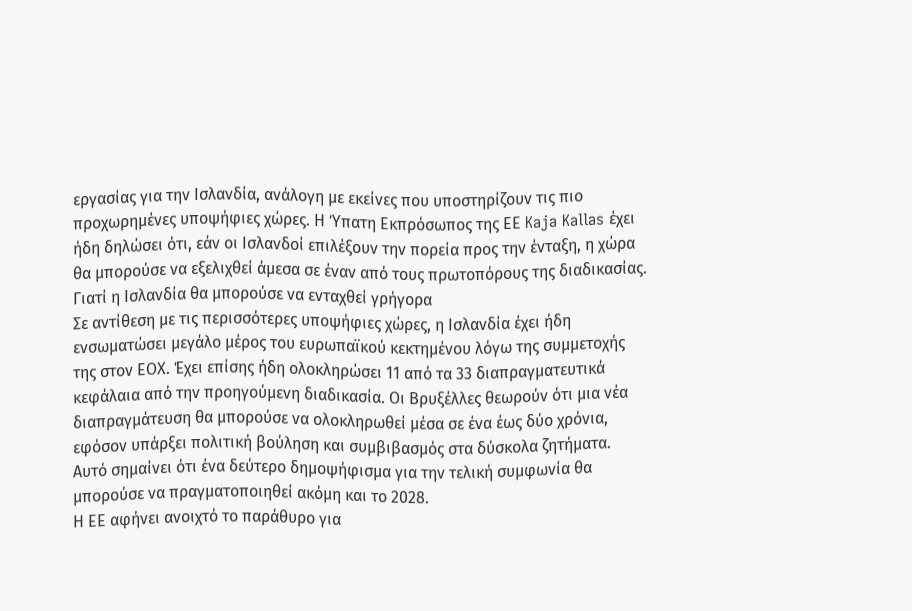εργασίας για την Ισλανδία, ανάλογη με εκείνες που υποστηρίζουν τις πιο προχωρημένες υποψήφιες χώρες. Η Ύπατη Εκπρόσωπος της ΕΕ Kaja Kallas έχει ήδη δηλώσει ότι, εάν οι Ισλανδοί επιλέξουν την πορεία προς την ένταξη, η χώρα θα μπορούσε να εξελιχθεί άμεσα σε έναν από τους πρωτοπόρους της διαδικασίας.
Γιατί η Ισλανδία θα μπορούσε να ενταχθεί γρήγορα
Σε αντίθεση με τις περισσότερες υποψήφιες χώρες, η Ισλανδία έχει ήδη ενσωματώσει μεγάλο μέρος του ευρωπαϊκού κεκτημένου λόγω της συμμετοχής της στον ΕΟΧ. Έχει επίσης ήδη ολοκληρώσει 11 από τα 33 διαπραγματευτικά κεφάλαια από την προηγούμενη διαδικασία. Οι Βρυξέλλες θεωρούν ότι μια νέα διαπραγμάτευση θα μπορούσε να ολοκληρωθεί μέσα σε ένα έως δύο χρόνια, εφόσον υπάρξει πολιτική βούληση και συμβιβασμός στα δύσκολα ζητήματα.
Αυτό σημαίνει ότι ένα δεύτερο δημοψήφισμα για την τελική συμφωνία θα μπορούσε να πραγματοποιηθεί ακόμη και το 2028.
Η ΕΕ αφήνει ανοιχτό το παράθυρο για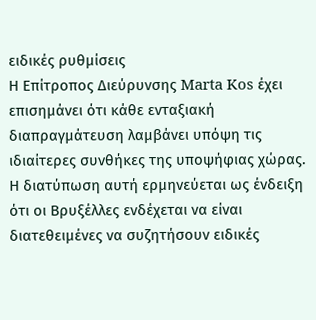ειδικές ρυθμίσεις
Η Επίτροπος Διεύρυνσης Marta Kos έχει επισημάνει ότι κάθε ενταξιακή διαπραγμάτευση λαμβάνει υπόψη τις ιδιαίτερες συνθήκες της υποψήφιας χώρας. Η διατύπωση αυτή ερμηνεύεται ως ένδειξη ότι οι Βρυξέλλες ενδέχεται να είναι διατεθειμένες να συζητήσουν ειδικές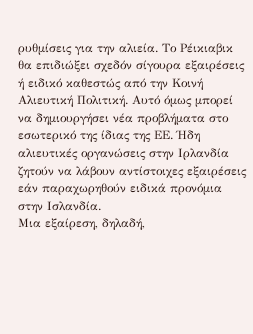ρυθμίσεις για την αλιεία. Το Ρέικιαβικ θα επιδιώξει σχεδόν σίγουρα εξαιρέσεις ή ειδικό καθεστώς από την Κοινή Αλιευτική Πολιτική. Αυτό όμως μπορεί να δημιουργήσει νέα προβλήματα στο εσωτερικό της ίδιας της ΕΕ. Ήδη αλιευτικές οργανώσεις στην Ιρλανδία ζητούν να λάβουν αντίστοιχες εξαιρέσεις εάν παραχωρηθούν ειδικά προνόμια στην Ισλανδία.
Μια εξαίρεση, δηλαδή,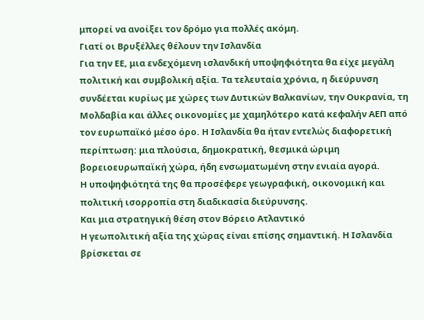μπορεί να ανοίξει τον δρόμο για πολλές ακόμη.
Γιατί οι Βρυξέλλες θέλουν την Ισλανδία
Για την ΕΕ, μια ενδεχόμενη ισλανδική υποψηφιότητα θα είχε μεγάλη πολιτική και συμβολική αξία. Τα τελευταία χρόνια, η διεύρυνση συνδέεται κυρίως με χώρες των Δυτικών Βαλκανίων, την Ουκρανία, τη Μολδαβία και άλλες οικονομίες με χαμηλότερο κατά κεφαλήν ΑΕΠ από τον ευρωπαϊκό μέσο όρο. Η Ισλανδία θα ήταν εντελώς διαφορετική περίπτωση: μια πλούσια, δημοκρατική, θεσμικά ώριμη βορειοευρωπαϊκή χώρα, ήδη ενσωματωμένη στην ενιαία αγορά.
Η υποψηφιότητά της θα προσέφερε γεωγραφική, οικονομική και πολιτική ισορροπία στη διαδικασία διεύρυνσης.
Και μια στρατηγική θέση στον Βόρειο Ατλαντικό
Η γεωπολιτική αξία της χώρας είναι επίσης σημαντική. Η Ισλανδία βρίσκεται σε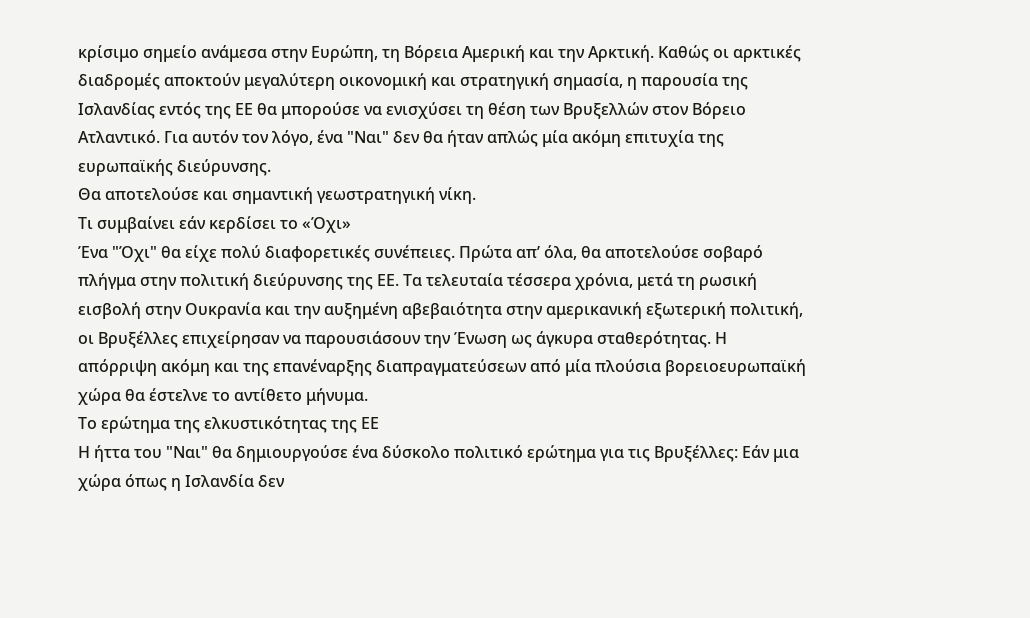κρίσιμο σημείο ανάμεσα στην Ευρώπη, τη Βόρεια Αμερική και την Αρκτική. Καθώς οι αρκτικές διαδρομές αποκτούν μεγαλύτερη οικονομική και στρατηγική σημασία, η παρουσία της Ισλανδίας εντός της ΕΕ θα μπορούσε να ενισχύσει τη θέση των Βρυξελλών στον Βόρειο Ατλαντικό. Για αυτόν τον λόγο, ένα "Ναι" δεν θα ήταν απλώς μία ακόμη επιτυχία της ευρωπαϊκής διεύρυνσης.
Θα αποτελούσε και σημαντική γεωστρατηγική νίκη.
Τι συμβαίνει εάν κερδίσει το «Όχι»
Ένα "Όχι" θα είχε πολύ διαφορετικές συνέπειες. Πρώτα απ’ όλα, θα αποτελούσε σοβαρό πλήγμα στην πολιτική διεύρυνσης της ΕΕ. Τα τελευταία τέσσερα χρόνια, μετά τη ρωσική εισβολή στην Ουκρανία και την αυξημένη αβεβαιότητα στην αμερικανική εξωτερική πολιτική, οι Βρυξέλλες επιχείρησαν να παρουσιάσουν την Ένωση ως άγκυρα σταθερότητας. Η απόρριψη ακόμη και της επανέναρξης διαπραγματεύσεων από μία πλούσια βορειοευρωπαϊκή χώρα θα έστελνε το αντίθετο μήνυμα.
Το ερώτημα της ελκυστικότητας της ΕΕ
Η ήττα του "Ναι" θα δημιουργούσε ένα δύσκολο πολιτικό ερώτημα για τις Βρυξέλλες: Εάν μια χώρα όπως η Ισλανδία δεν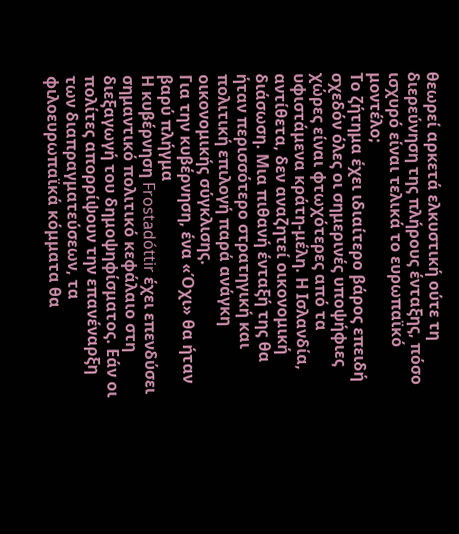θεωρεί αρκετά ελκυστική ούτε τη διερεύνηση της πλήρους ένταξης, πόσο ισχυρό είναι τελικά το ευρωπαϊκό μοντέλο;
Το ζήτημα έχει ιδιαίτερο βάρος επειδή σχεδόν όλες οι σημερινές υποψήφιες χώρες είναι φτωχότερες από τα υφιστάμενα κράτη-μέλη. Η Ισλανδία, αντίθετα, δεν αναζητεί οικονομική διάσωση. Μια πιθανή ένταξή της θα ήταν περισσότερο στρατηγική και πολιτική επιλογή παρά ανάγκη οικονομικής σύγκλισης.
Για την κυβέρνηση, ένα «Όχι» θα ήταν βαρύ πλήγμα
Η κυβέρνηση Frostadóttir έχει επενδύσει σημαντικό πολιτικό κεφάλαιο στη διεξαγωγή του δημοψηφίσματος. Εάν οι πολίτες απορρίψουν την επανέναρξη των διαπραγματεύσεων, τα φιλοευρωπαϊκά κόμματα θα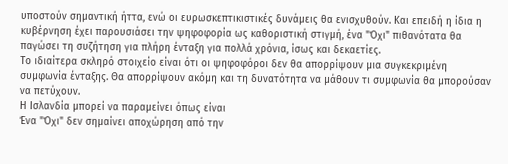υποστούν σημαντική ήττα, ενώ οι ευρωσκεπτικιστικές δυνάμεις θα ενισχυθούν. Και επειδή η ίδια η κυβέρνηση έχει παρουσιάσει την ψηφοφορία ως καθοριστική στιγμή, ένα "Όχι" πιθανότατα θα παγώσει τη συζήτηση για πλήρη ένταξη για πολλά χρόνια, ίσως και δεκαετίες.
Το ιδιαίτερα σκληρό στοιχείο είναι ότι οι ψηφοφόροι δεν θα απορρίψουν μια συγκεκριμένη συμφωνία ένταξης. Θα απορρίψουν ακόμη και τη δυνατότητα να μάθουν τι συμφωνία θα μπορούσαν να πετύχουν.
Η Ισλανδία μπορεί να παραμείνει όπως είναι
Ένα "Όχι" δεν σημαίνει αποχώρηση από την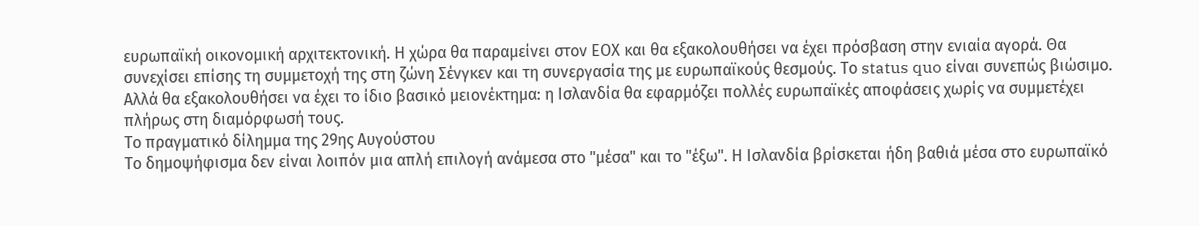ευρωπαϊκή οικονομική αρχιτεκτονική. Η χώρα θα παραμείνει στον ΕΟΧ και θα εξακολουθήσει να έχει πρόσβαση στην ενιαία αγορά. Θα συνεχίσει επίσης τη συμμετοχή της στη ζώνη Σένγκεν και τη συνεργασία της με ευρωπαϊκούς θεσμούς. Το status quo είναι συνεπώς βιώσιμο. Αλλά θα εξακολουθήσει να έχει το ίδιο βασικό μειονέκτημα: η Ισλανδία θα εφαρμόζει πολλές ευρωπαϊκές αποφάσεις χωρίς να συμμετέχει πλήρως στη διαμόρφωσή τους.
Το πραγματικό δίλημμα της 29ης Αυγούστου
Το δημοψήφισμα δεν είναι λοιπόν μια απλή επιλογή ανάμεσα στο "μέσα" και το "έξω". Η Ισλανδία βρίσκεται ήδη βαθιά μέσα στο ευρωπαϊκό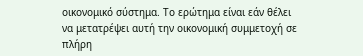οικονομικό σύστημα. Το ερώτημα είναι εάν θέλει να μετατρέψει αυτή την οικονομική συμμετοχή σε πλήρη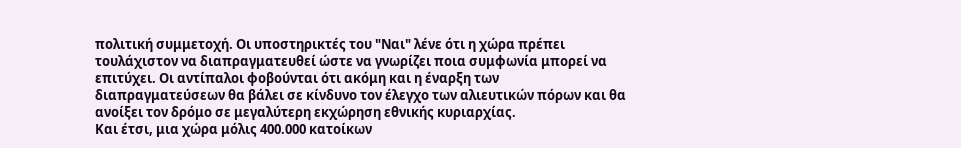πολιτική συμμετοχή. Οι υποστηρικτές του "Ναι" λένε ότι η χώρα πρέπει τουλάχιστον να διαπραγματευθεί ώστε να γνωρίζει ποια συμφωνία μπορεί να επιτύχει. Οι αντίπαλοι φοβούνται ότι ακόμη και η έναρξη των διαπραγματεύσεων θα βάλει σε κίνδυνο τον έλεγχο των αλιευτικών πόρων και θα ανοίξει τον δρόμο σε μεγαλύτερη εκχώρηση εθνικής κυριαρχίας.
Και έτσι, μια χώρα μόλις 400.000 κατοίκων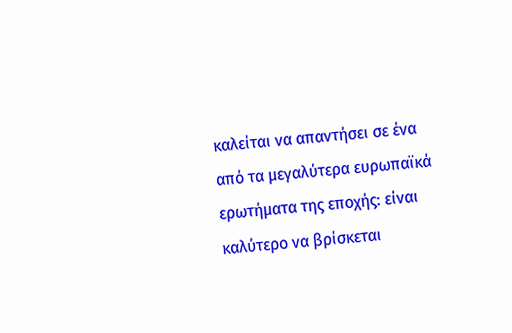καλείται να απαντήσει σε ένα από τα μεγαλύτερα ευρωπαϊκά ερωτήματα της εποχής: είναι καλύτερο να βρίσκεται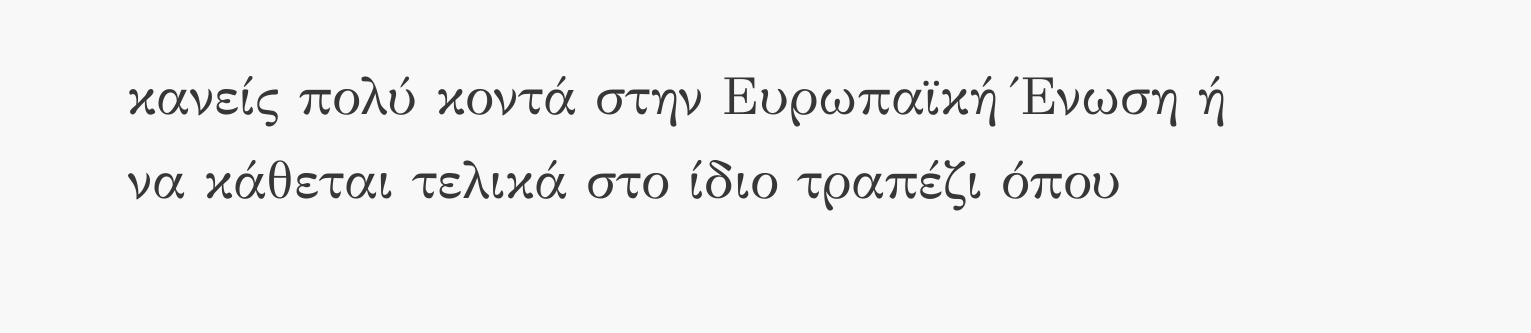κανείς πολύ κοντά στην Ευρωπαϊκή Ένωση ή να κάθεται τελικά στο ίδιο τραπέζι όπου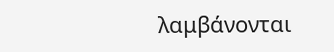λαμβάνονται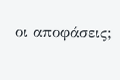οι αποφάσεις;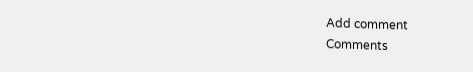Add comment
Comments